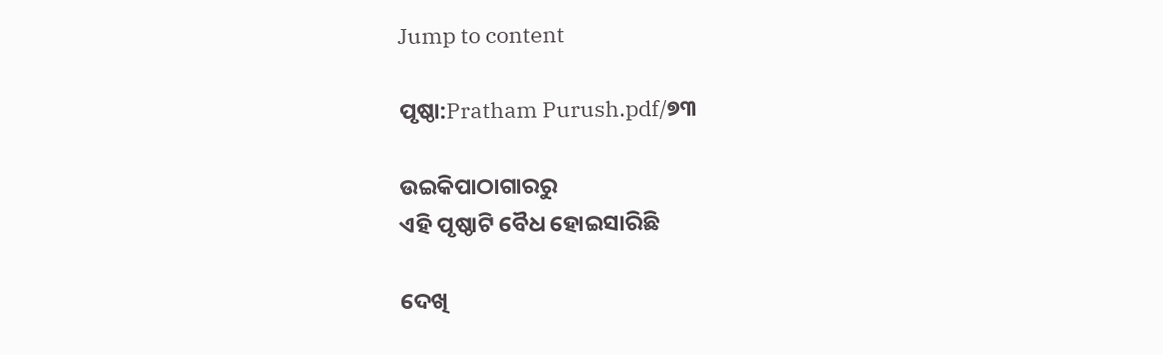Jump to content

ପୃଷ୍ଠା:Pratham Purush.pdf/୭୩

ଉଇକିପାଠାଗାର‌ରୁ
ଏହି ପୃଷ୍ଠାଟି ବୈଧ ହୋଇସାରିଛି

ଦେଖି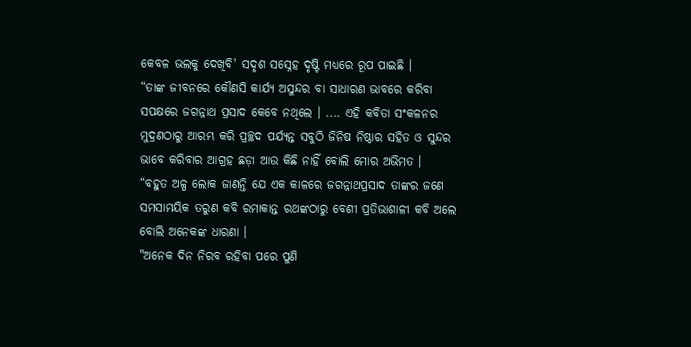କେବଳ ଭଲକୁ ଦେଖିବି' ସଦୃଶ ସସ୍ନେହ ଦୃଷ୍ଟି ମଧ୍ୟରେ ରୂପ ପାଇଛି ।
“ତାଙ୍କ ଜୀବନରେ କୌଣସି କାର୍ଯ୍ୟ ଅସୁନ୍ଦର ବା ସାଧାରଣ ଭାବରେ କରିବା ସପକ୍ଷରେ ଜଗନ୍ନାଥ ପ୍ରସାଦ କେବେ ନଥିଲେ । .... ଏହି କବିତା ସଂକଳନର ମୁଦ୍ରଣଠାରୁ ଆରମ୍ଭ କରି ପ୍ରଚ୍ଛଦ ପର୍ଯ୍ୟନ୍ତ ସବୁଠି ଜିନିଷ ନିଷ୍ଠାର ସହିତ ଓ ସୁନ୍ଦର ଭାବେ କରିବାର ଆଗ୍ରହ ଛଡ଼ା ଆଉ କିଛି ନାହିଁ ବୋଲି ମୋର ଅଭିମତ ।
“ବହୁତ ଅଳ୍ପ ଲୋକ ଜାଣନ୍ତି ଯେ ଏକ କାଳରେ ଜଗନ୍ନାଥପ୍ରସାଦ ତାଙ୍କର ଜଣେ ସମସାମୟିକ ତରୁଣ କବି ରମାକାନ୍ତ ରଥଙ୍କଠାରୁ ବେଶୀ ପ୍ରତିଭାଶାଳୀ କବି ଅଲେ ବୋଲି ଅନେକଙ୍କ ଧାରଣା ।
"ଅନେକ ଦିନ ନିରବ ରହିବା ପରେ ପୁଣି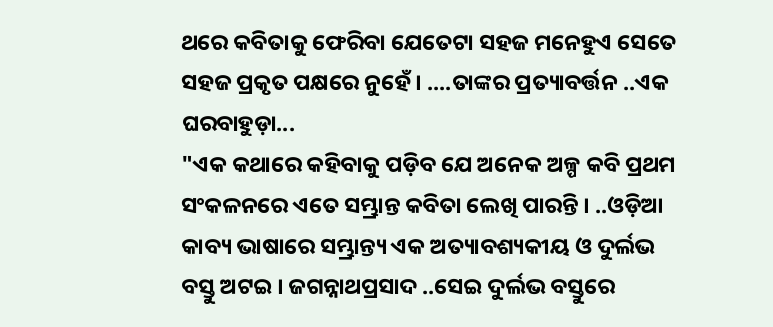ଥରେ କବିତାକୁ ଫେରିବା ଯେତେଟା ସହଜ ମନେହୁଏ ସେତେ ସହଜ ପ୍ରକୃତ ପକ୍ଷରେ ନୁହେଁ । ....ତାଙ୍କର ପ୍ରତ୍ୟାବର୍ତ୍ତନ ..ଏକ ଘରବାହୁଡ଼ା...
"ଏକ କଥାରେ କହିବାକୁ ପଡ଼ିବ ଯେ ଅନେକ ଅଳ୍ପ କବି ପ୍ରଥମ ସଂକଳନରେ ଏତେ ସମ୍ଭ୍ରାନ୍ତ କବିତା ଲେଖି ପାରନ୍ତି । ..ଓଡ଼ିଆ କାବ୍ୟ ଭାଷାରେ ସମ୍ଭ୍ରାନ୍ତ୍ୟ ଏକ ଅତ୍ୟାବଶ୍ୟକୀୟ ଓ ଦୁର୍ଲଭ ବସ୍ତୁ ଅଟଇ । ଜଗନ୍ନାଥପ୍ରସାଦ ..ସେଇ ଦୁର୍ଲଭ ବସ୍ତୁରେ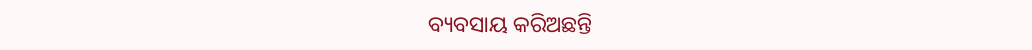ବ୍ୟବସାୟ କରିଅଛନ୍ତି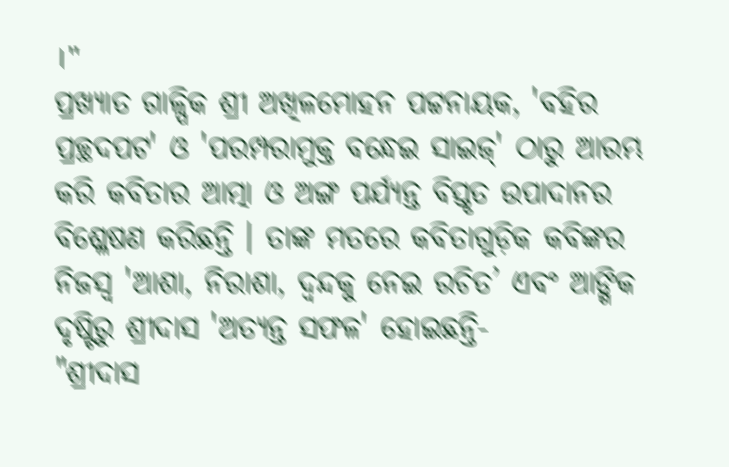।"
ପ୍ରଖ୍ୟାତ ଗାଳ୍ପିକ ଶ୍ରୀ ଅଖିଳମୋହନ ପଟ୍ଟନାୟକ, 'ବହିର ପ୍ରଚ୍ଛଦପଟ' ଓ 'ପରମ୍ପରାମୁକ୍ତ ବନ୍ଧେଇ ସାଇଜ୍' ଠାରୁ ଆରମ୍ଭ କରି କବିତାର ଆତ୍ମା ଓ ଅଙ୍ଗ ପର୍ଯ୍ୟନ୍ତ ବିସ୍ତୃତ ଉପାଦାନର ବିଶ୍ଳେଷଣ କରିଛନ୍ତି । ତାଙ୍କ ମତରେ କବିତାଗୁଡ଼ିକ କବିଙ୍କର ନିଜସ୍ୱ 'ଆଶା, ନିରାଶା, ଦ୍ୱନ୍ଦକୁ ନେଇ ରଚିତ’ ଏବଂ ଆଙ୍ଗିକ ଦୃଷ୍ଟିରୁ ଶ୍ରୀଦାସ 'ଅତ୍ୟନ୍ତ ସଫଳ' ହୋଇଛନ୍ତି-
"ଶ୍ରୀଦାସ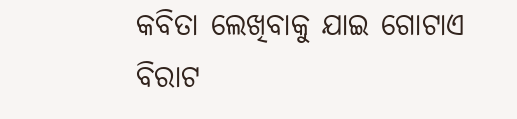କବିତା ଲେଖିବାକୁ ଯାଇ ଗୋଟାଏ ବିରାଟ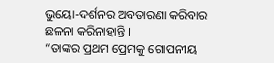ଭୁୟୋ-ଦର୍ଶନର ଅବତାରଣା କରିବାର ଛଳନା କରିନାହାନ୍ତି ।
“ତାଙ୍କର ପ୍ରଥମ ପ୍ରେମକୁ ଗୋପନୀୟ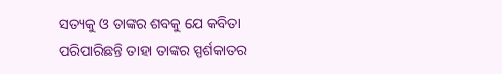ସତ୍ୟକୁ ଓ ତାଙ୍କର ଶବକୁ ଯେ କବିତା ପରିପାରିଛନ୍ତି ତାହା ତାଙ୍କର ସ୍ପର୍ଶକାତର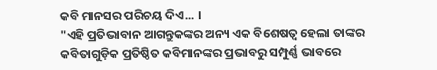କବି ମାନସର ପରିଚୟ ଦିଏ... ।
"ଏହି ପ୍ରତିଭାବାନ ଆଗନ୍ତୁକଙ୍କର ଅନ୍ୟ ଏକ ବିଶେଷତ୍ୱ ହେଲା ତାଙ୍କର କବିତାଗୁଡ଼ିକ ପ୍ରତିଷ୍ଠିତ କବିମାନଙ୍କର ପ୍ରଭାବରୁ ସମ୍ପୁର୍ଣ୍ଣ ଭାବରେ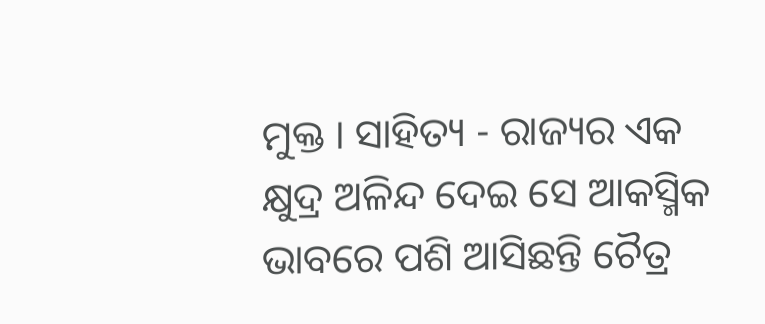ମୁକ୍ତ । ସାହିତ୍ୟ - ରାଜ୍ୟର ଏକ କ୍ଷୁଦ୍ର ଅଳିନ୍ଦ ଦେଇ ସେ ଆକସ୍ମିକ ଭାବରେ ପଶି ଆସିଛନ୍ତି ଚୈତ୍ର